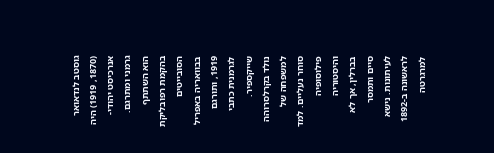גוסטב לנדאואר (1870, 1919) היה אנרכיסט יהודי-גרמני ומתרגם. הוא השתתף בהקמת רפובליקת הסובייטים בבוואריה באפריל 1919, ותורגם לגרמנית כתבי שייקספיר.
נולד בקרלסרוהה למשפחה של סוחר נעליים. למד פילוסופיה והיסטוריה בברלין, אך לא סיים ותמסר לעיתונות. נישא לראשונה ב-1892 למרגרטה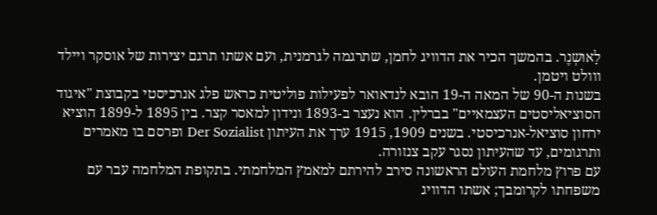לָאוּשְנֶר. בהמשך הכיר את הדוויג לחמן, שתרגמה לגרמנית, ועם אשתו תרגם יצירות של אוסקר ויילד ווולט ויטמן.
בשנות ה-90 של המאה ה-19 הובא לנדאואר לפעילות פוליטית כראש פלג אנרכיסטי בקבוצת "איגוד הסוציאליסטים העצמאיים" בברלין. הוא נעצר ב-1893 ונידון למאסר קצר. בין 1895 ל-1899 הוציא ירחון סוציאל-אנרכיסטי. בשנים 1909, 1915 ערך את העיתון Der Sozialist ופרסם בו מאמרים ותרגומים, עד שהעיתון נסגר עקב צנזורה.
עם פרוץ מלחמת העולם הראשונה סירב להירתם למאמץ המלחמתי. בתקופת המלחמה עבר עם משפחתו לקרומבך; אשתו הדוויג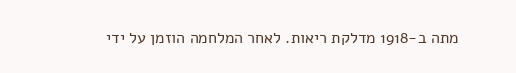מתה ב-1918 מדלקת ריאות. לאחר המלחמה הוזמן על ידי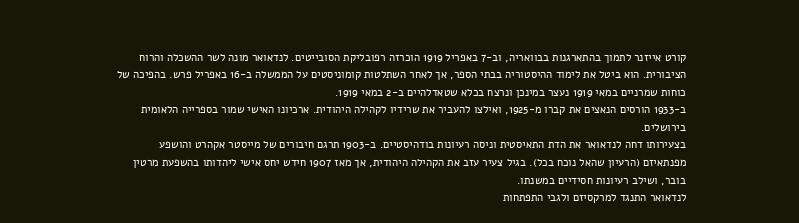קורט אייזנר לתמוך בהתארגנות בבוואריה, וב-7 באפריל 1919 הוכרזה רפובליקת הסובייטים. לנדאואר מונה לשר ההשכלה והרוח הציבורית. הוא ביטל את לימוד ההיסטוריה בבתי הספר, אך לאחר השתלטות קומוניסטים על הממשלה ב-16 באפריל פרש. בהפיכה של כוחות שמרניים במאי 1919 נעצר במינכן ונרצח בכלא שטאדלהיים ב-2 במאי 1919.
ב-1933 הורסים הנאצים את קברו מ-1925, ואילצו להעביר את שרידיו לקהילה היהודית. ארכיונו האישי שמור בספרייה הלאומית בירושלים.
בצעירותו דחה לנדאואר את הדת התאיסטית וניסה רעיונות בודהיסטיים. ב-1903 תרגם חיבורים של מייסטר אקהרט והושפע מפנתאיזם (הרעיון שהאל נוכח בכל). בגיל צעיר עזב את הקהילה היהודית, אך מאז 1907 חידש יחס אישי ליהדותו בהשפעת מרטין בובר, ושילב רעיונות חסידיים במשנתו.
לנדאואר התנגד למרקסיזם ולגבי התפתחות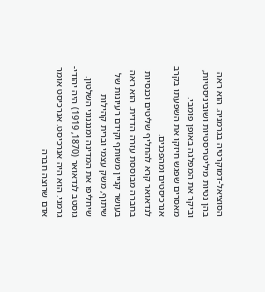הסוציאל-דמוקרטיה בגרמניה. הוא ראה בהן נטיות מיליטריסטיות ושוביניסטיות, וביקר את המפלגה באופן פומבי. מאסרים שפגש חיזקו את השפעתו בקרב אנרכיסטים ומהפכנים.
לנדאואר קרא להחליף שליטים וכנסיות בחברה מבוססת עזרה הדדית. הוא ראה בעושר קניין משותף וקידם רעיונות של שיתוף, משק עצמי וברית קהילות שיחליפו את המדינה ומנגנוני השלטון.
גוסטב לנדאואר (1870, 1919) היה יהודי-גרמני. הוא היה אנרכיסט. אנרכיסט אומר אדם שרוצה חברה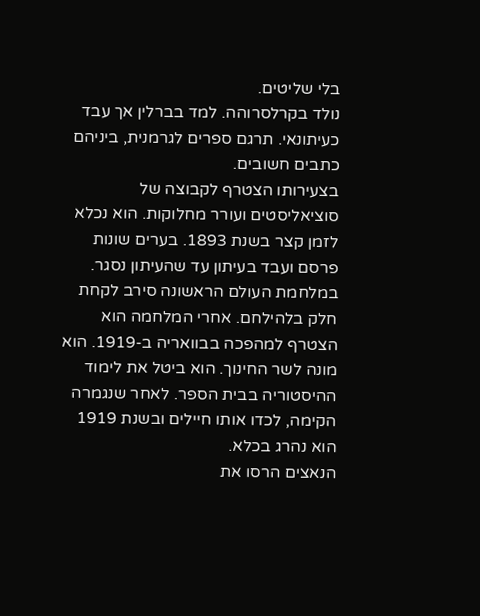בלי שליטים.
נולד בקרלסרוהה. למד בברלין אך עבד כעיתונאי. תרגם ספרים לגרמנית, ביניהם כתבים חשובים.
בצעירותו הצטרף לקבוצה של סוציאליסטים ועורר מחלוקות. הוא נכלא לזמן קצר בשנת 1893. בערים שונות פרסם ועבד בעיתון עד שהעיתון נסגר.
במלחמת העולם הראשונה סירב לקחת חלק בלהילחם. אחרי המלחמה הוא הצטרף למהפכה בבוואריה ב-1919. הוא מונה לשר החינוך. הוא ביטל את לימוד ההיסטוריה בבית הספר. לאחר שנגמרה הקימה, לכדו אותו חיילים ובשנת 1919 הוא נהרג בכלא.
הנאצים הרסו את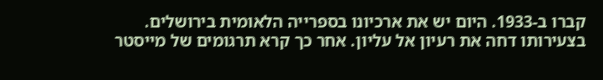קברו ב-1933. היום יש את ארכיונו בספרייה הלאומית בירושלים.
בצעירותו דחה את רעיון אל עליון. אחר כך קרא תרגומים של מייסטר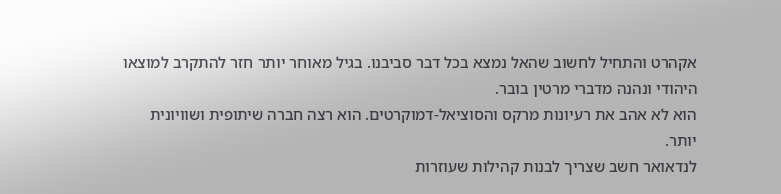אקהרט והתחיל לחשוב שהאל נמצא בכל דבר סביבנו. בגיל מאוחר יותר חזר להתקרב למוצאו היהודי ונהנה מדברי מרטין בובר.
הוא לא אהב את רעיונות מרקס והסוציאל-דמוקרטים. הוא רצה חברה שיתופית ושוויונית יותר.
לנדאואר חשב שצריך לבנות קהילות שעוזרות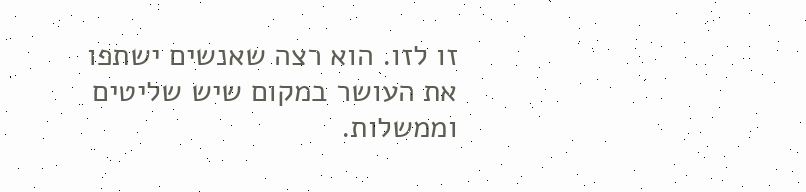זו לזו. הוא רצה שאנשים ישתפו את העושר במקום שיש שליטים וממשלות.